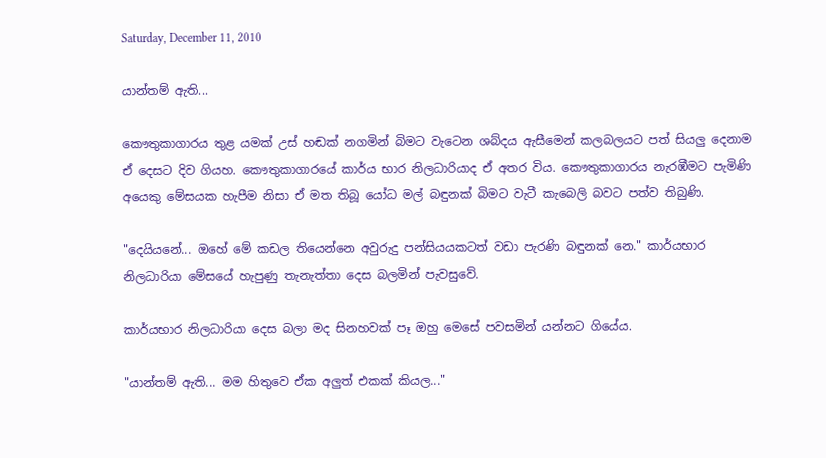Saturday, December 11, 2010

යාන්තම් ඇති...

කෞතුකාගාරය තුළ යමක්‌ උස්‌ හඬක්‌ නගමින් බිමට වැටෙන ශබ්දය ඇසීමෙන් කලබලයට පත් සියලු දෙනාම ඒ දෙසට දිව ගියහ. කෞතුකාගාරයේ කාර්ය භාර නිලධාරියාද ඒ අතර විය. කෞතුකාගාරය නැරඹීමට පැමිණි අයෙකු මේසයක හැපීම නිසා ඒ මත තිබූ යෝධ මල් බඳුනක්‌ බිමට වැටී කැබෙලි බවට පත්ව තිබුණි.

"දෙයියනේ... ඔහේ මේ කඩල තියෙන්නෙ අවුරුදු පන්සියයකටත් වඩා පැරණි බඳුනක්‌ නෙ." කාර්යභාර නිලධාරියා මේසයේ හැපුණු තැනැත්තා දෙස බලමින් පැවසුවේ.

කාර්යභාර නිලධාරියා දෙස බලා මද සිනහවක්‌ පෑ ඔහු මෙසේ පවසමින් යන්නට ගියේය.

"යාන්තම් ඇති... මම හිතුවෙ ඒක අලුත් එකක්‌ කියල..."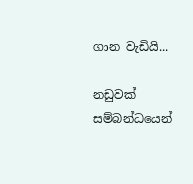ගාන වැඩියි...

නඩුවක්‌ සම්බන්ධයෙන්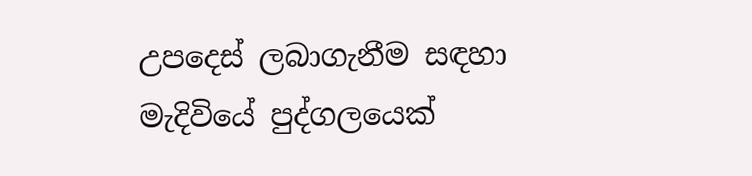උපදෙස්‌ ලබාගැනීම සඳහා මැදිවියේ පුද්ගලයෙක්‌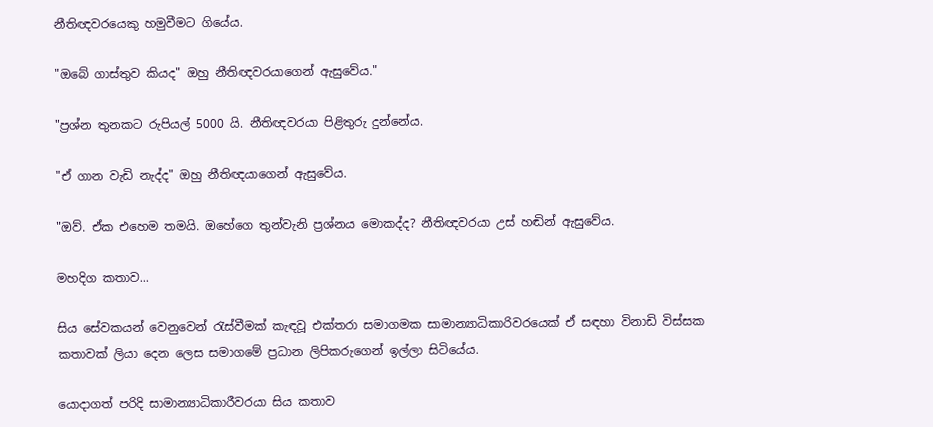නීතිඥවරයෙකු හමුවීමට ගියේය.

"ඔබේ ගාස්‌තුව කියද" ඔහු නීතිඥවරයාගෙන් ඇසුවේය."

"ප්‍රශ්න තුනකට රුපියල් 5000 යි. නීතිඥවරයා පිළිතුරු දුන්නේය.

"ඒ ගාන වැඩි නැද්ද" ඔහු නීතිඥයාගෙන් ඇසුවේය.

"ඔව්. ඒක එහෙම තමයි. ඔහේගෙ තුන්වැනි ප්‍රශ්නය මොකද්ද? නීතිඥවරයා උස්‌ හඬින් ඇසුවේය.

මහදිග කතාව...

සිය සේවකයන් වෙනුවෙන් රැස්‌වීමක්‌ කැඳවූ එක්‌තරා සමාගමක සාමාන්‍යාධිකාරිවරයෙක්‌ ඒ සඳහා විනාඩි විස්‌සක කතාවක්‌ ලියා දෙන ලෙස සමාගමේ ප්‍රධාන ලිපිකරුගෙන් ඉල්ලා සිටියේය.

යොදාගත් පරිදි සාමාන්‍යාධිකාරීවරයා සිය කතාව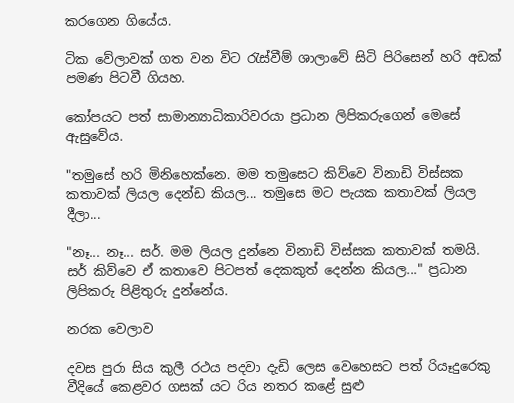කරගෙන ගියේය.

ටික වේලාවක්‌ ගත වන විට රැස්‌වීම් ශාලාවේ සිටි පිරිසෙන් හරි අඩක්‌ පමණ පිටවී ගියහ.

කෝපයට පත් සාමාන්‍යාධිකාරිවරයා ප්‍රධාන ලිපිකරුගෙන් මෙසේ ඇසුවේය.

"තමුසේ හරි මිනිහෙක්‌නෙ. මම තමුසෙට කිව්වෙ විනාඩි විස්‌සක කතාවක්‌ ලියල දෙන්ඩ කියල... තමුසෙ මට පැයක කතාවක්‌ ලියල දීලා...

"නෑ... නෑ... සර්. මම ලියල දුන්නෙ විනාඩි විස්‌සක කතාවක්‌ තමයි. සර් කිව්වෙ ඒ කතාවෙ පිටපත් දෙකකුත් දෙන්න කියල..." ප්‍රධාන ලිපිකරු පිළිතුරු දුන්නේය.

නරක වෙලාව

දවස පුරා සිය කුලී රථය පදවා දැඩි ලෙස වෙහෙසට පත් රියෑදුරෙකු වීදියේ කෙළවර ගසක්‌ යට රිය නතර කළේ සුළු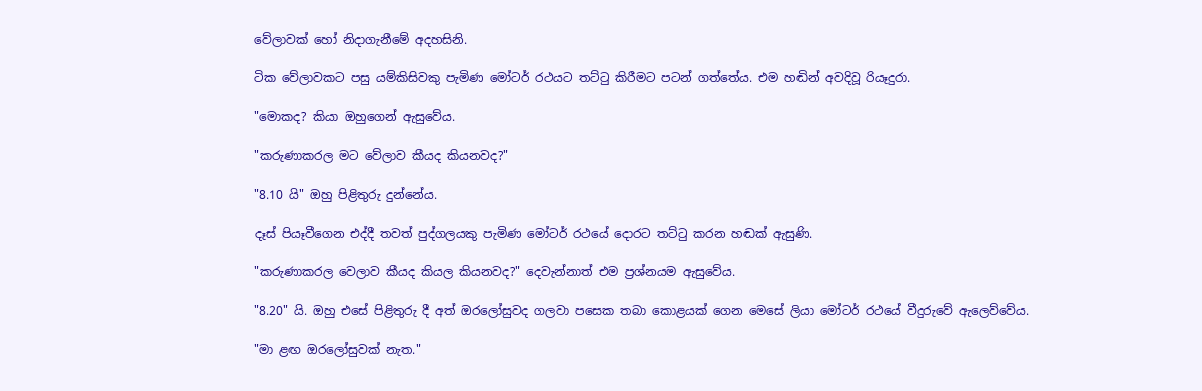වේලාවක්‌ හෝ නිදාගැනීමේ අදහසිනි.

ටික වේලාවකට පසු යම්කිසිවකු පැමිණ මෝටර් රථයට තට්‌ටු කිරීමට පටන් ගත්තේය. එම හඬින් අවදිවූ රියෑදුරා.

"මොකද? කියා ඔහුගෙන් ඇසුවේය.

"කරුණාකරල මට වේලාව කීයද කියනවද?"

"8.10 යි" ඔහු පිළිතුරු දුන්නේය.

දෑස්‌ පියෑවීගෙන එද්දී තවත් පුද්ගලයකු පැමිණ මෝටර් රථයේ දොරට තට්‌ටු කරන හඬක්‌ ඇසුණි.

"කරුණාකරල වෙලාව කීයද කියල කියනවද?" දෙවැන්නාත් එම ප්‍රශ්නයම ඇසුවේය.

"8.20" යි. ඔහු එසේ පිළිතුරු දී අත් ඔරලෝසුවද ගලවා පසෙක තබා කොළයක්‌ ගෙන මෙසේ ලියා මෝටර් රථයේ වීදුරුවේ ඇලෙව්වේය.

"මා ළඟ ඔරලෝසුවක්‌ නැත."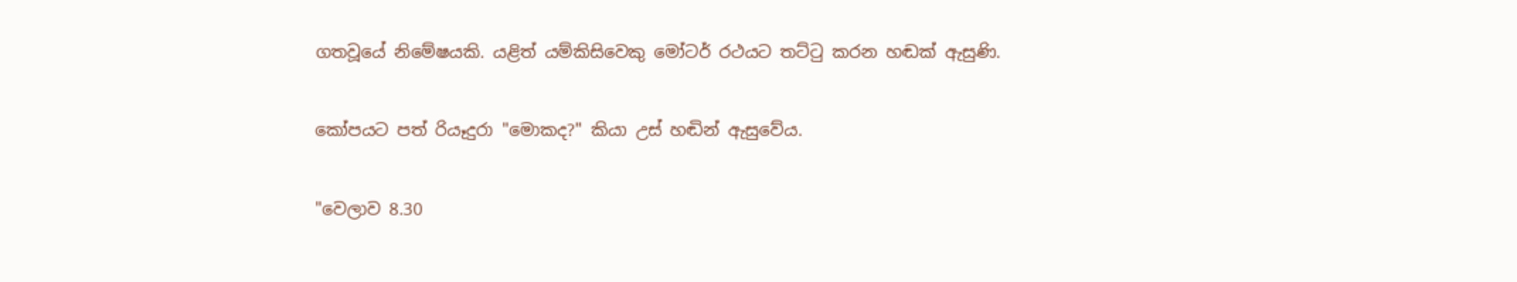ගතවූයේ නිමේෂයකි. යළිත් යම්කිසිවෙකු මෝටර් රථයට තට්‌ටු කරන හඬක්‌ ඇසුණි.

කෝපයට පත් රියෑදුරා "මොකද?" කියා උස්‌ හඬින් ඇසුවේය.

"වෙලාව 8.30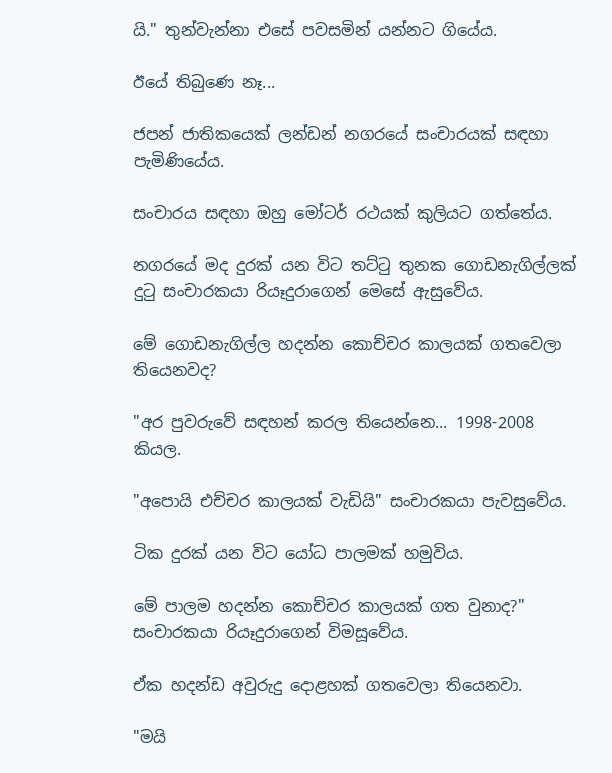යි." තුන්වැන්නා එසේ පවසමින් යන්නට ගියේය.

ඊයේ තිබුණෙ නෑ...

ජපන් ජාතිකයෙක්‌ ලන්ඩන් නගරයේ සංචාරයක්‌ සඳහා පැමිණියේය.

සංචාරය සඳහා ඔහු මෝටර් රථයක්‌ කුලියට ගත්තේය.

නගරයේ මද දුරක්‌ යන විට තට්‌ටු තුනක ගොඩනැගිල්ලක්‌ දුටු සංචාරකයා රියෑදුරාගෙන් මෙසේ ඇසුවේය.

මේ ගොඩනැගිල්ල හදන්න කොච්චර කාලයක්‌ ගතවෙලා තියෙනවද?

"අර පුවරුවේ සඳහන් කරල තියෙන්නෙ... 1998-2008 කියල.

"අපොයි එච්චර කාලයක්‌ වැඩියි" සංචාරකයා පැවසුවේය.

ටික දුරක්‌ යන විට යෝධ පාලමක්‌ හමුවිය.

මේ පාලම හදන්න කොච්චර කාලයක්‌ ගත වුනාද?" සංචාරකයා රියෑදුරාගෙන් විමසූවේය.

ඒක හදන්ඩ අවුරුදු දොළහක්‌ ගතවෙලා තියෙනවා.

"මයි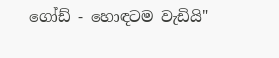ගෝඩ් - හොඳටම වැඩියි"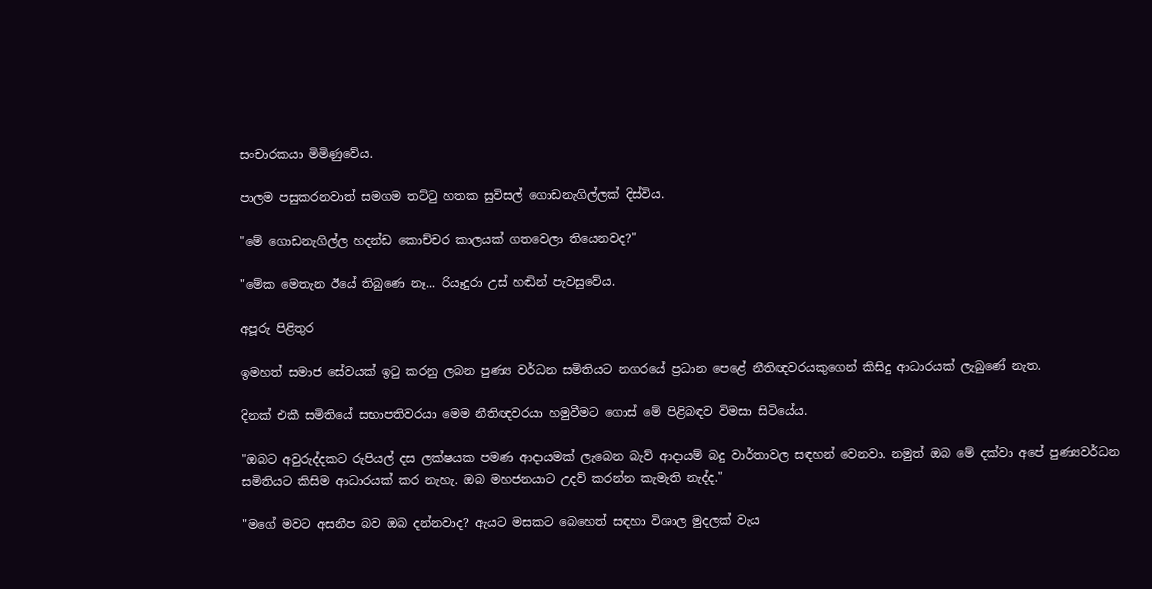සංචාරකයා මිමිණුවේය.

පාලම පසුකරනවාත් සමගම තට්‌ටු හතක සුවිසල් ගොඩනැගිල්ලක්‌ දිස්‌විය.

"මේ ගොඩනැගිල්ල හදන්ඩ කොච්චර කාලයක්‌ ගතවෙලා තියෙනවද?"

"මේක මෙතැන ඊයේ තිබුණෙ නෑ... රියෑදුරා උස්‌ හඬින් පැවසුවේය.

අපූරු පිළිතුර

ඉමහත් සමාජ සේවයක්‌ ඉටු කරනු ලබන පුණ්‍ය වර්ධන සමිතියට නගරයේ ප්‍රධාන පෙළේ නීතිඥවරයකුගෙන් කිසිදු ආධාරයක්‌ ලැබුණේ නැත.

දිනක්‌ එකී සමිතියේ සභාපතිවරයා මෙම නීතිඥවරයා හමුවීමට ගොස්‌ මේ පිළිබඳව විමසා සිටියේය.

"ඔබට අවුරුද්දකට රුපියල් දස ලක්‌ෂයක පමණ ආදායමක්‌ ලැබෙන බැව් ආදායම් බදු වාර්තාවල සඳහන් වෙනවා. නමුත් ඔබ මේ දක්‌වා අපේ පුණ්‍යවර්ධන සමිතියට කිසිම ආධාරයක්‌ කර නැහැ. ඔබ මහජනයාට උදව් කරන්න කැමැති නැද්ද."

"මගේ මවට අසනීප බව ඔබ දන්නවාද? ඇයට මසකට බෙහෙත් සඳහා විශාල මුදලක්‌ වැය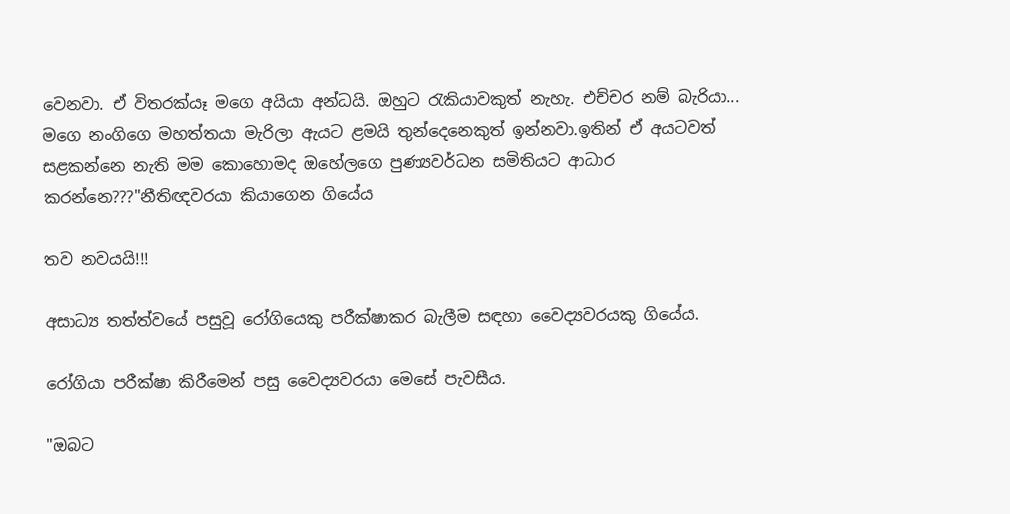වෙනවා. ඒ විතරක්‌යෑ මගෙ අයියා අන්ධයි. ඔහුට රැකියාවකුත් නැහැ. එච්චර නම් බැරියා... මගෙ නංගිගෙ මහත්තයා මැරිලා ඇයට ළමයි තුන්දෙනෙකුත් ඉන්නවා.ඉතින් ඒ අයටවත් සළකන්නෙ නැති මම කොහොමද ඔහේලගෙ පුණ්‍යවර්ධන සමිතියට ආධාර කරන්නෙ???"නීතිඥවරයා කියාගෙන ගියේය

තව නවයයි!!!

අසාධ්‍ය තත්ත්වයේ පසුවූ රෝගියෙකු පරීක්‌ෂාකර බැලීම සඳහා වෛද්‍යවරයකු ගියේය.

රෝගියා පරීක්‌ෂා කිරීමෙන් පසු වෛද්‍යවරයා මෙසේ පැවසීය.

"ඔබට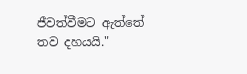ජීවත්වීමට ඇත්තේ තව දහයයි."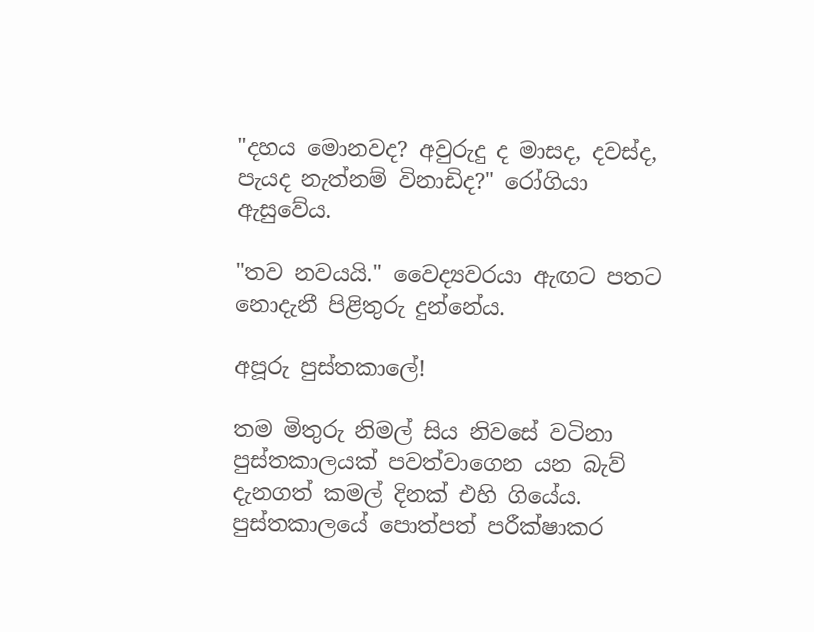"දහය මොනවද? අවුරුදු ද මාසද, දවස්‌ද, පැයද නැත්නම් විනාඩිද?" රෝගියා ඇසුවේය.

"තව නවයයි." වෛද්‍යවරයා ඇඟට පතට නොදැනී පිළිතුරු දුන්නේය.

අපූරු පුස්‌තකාලේ!

තම මිතුරු නිමල් සිය නිවසේ වටිනා පුස්‌තකාලයක්‌ පවත්වාගෙන යන බැව් දැනගත් කමල් දිනක්‌ එහි ගියේය.
පුස්‌තකාලයේ පොත්පත් පරීක්‌ෂාකර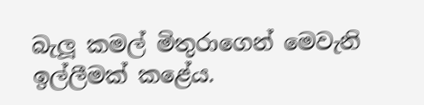බැලූ කමල් මිතුරාගෙන් මෙවැනි ඉල්ලීමක්‌ කළේය.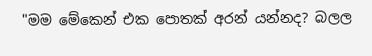"මම මේකෙන් එක පොතක්‌ අරන් යන්නද? බලල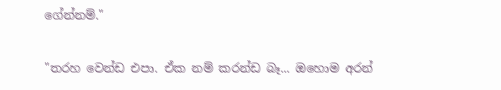ගේන්නම්."

"තරහ වෙන්ඩ එපා. ඒක නම් කරන්ඩ බෑ... ඔහොම අරන්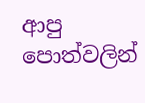ආපු පොත්වලින්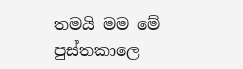තමයි මම මේ පුස්‌තකාලෙ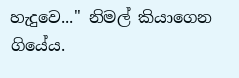හැදුවෙ..." නිමල් කියාගෙන ගියේය.